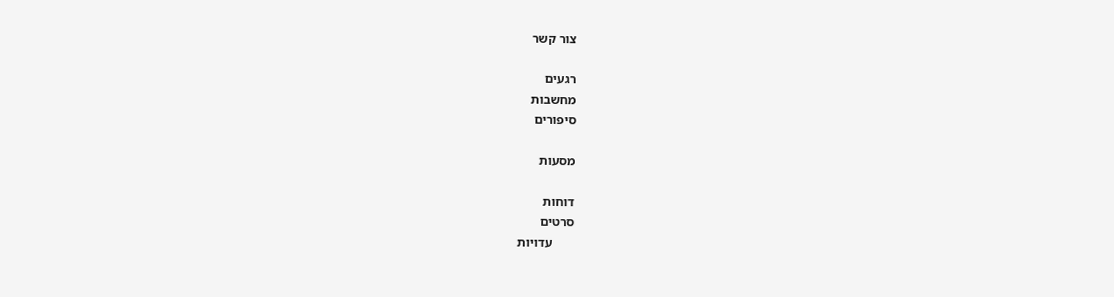צור קשר

רגעים
מחשבות
סיפורים

מסעות

דוחות
סרטים
       עדויות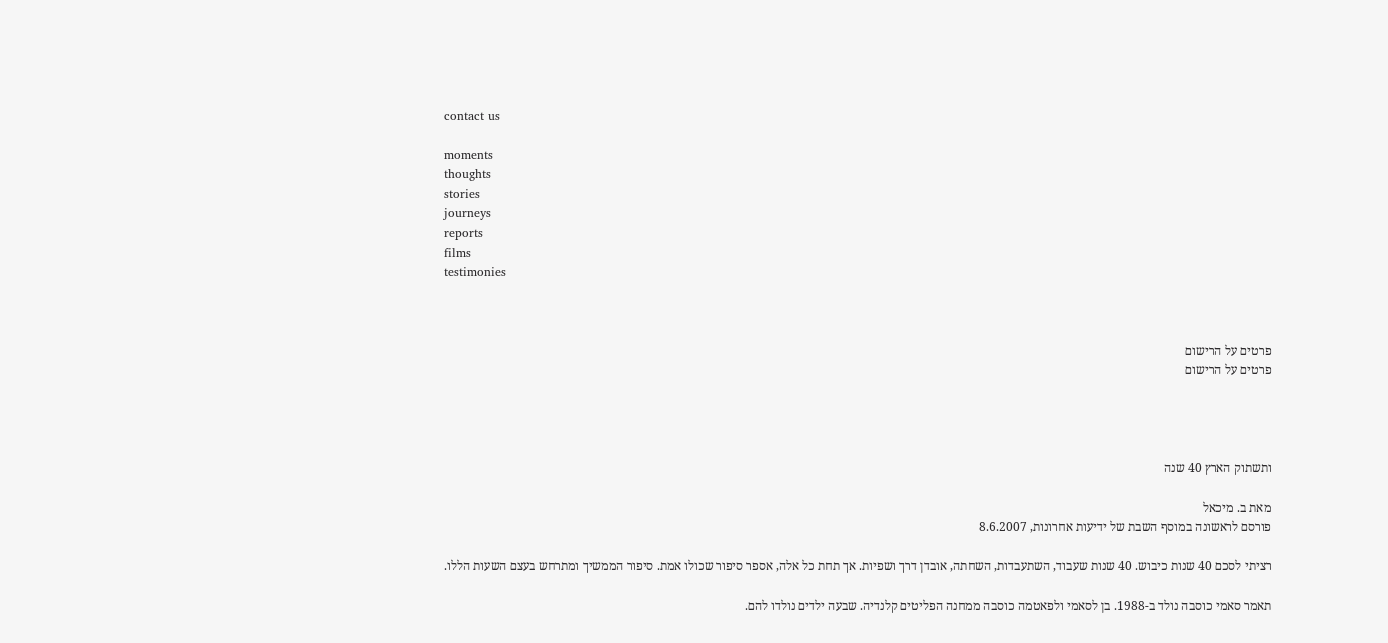contact us

moments
thoughts
stories
journeys
reports
films
testimonies



פרטים על הרישום
פרטים על הרישום




ותשתוק הארץ 40 שנה

מאת ב. מיכאל
פורסם לראשונה במוסף השבת של ידיעות אחרונות, 8.6.2007

רציתי לסכם 40 שנות כיבוש. 40 שנות שעבוד, השתעבדות, השחתה, אובדן דרך ושפיות. אך תחת כל אלה, אספר סיפור שכולו אמת. סיפור הממשיך ומתרחש בעצם השעות הללו.

תאמר סאמי כוסבה נולד ב-1988. בן לסאמי ולפאטמה כוסבה ממחנה הפליטים קלנדיה. שבעה ילדים נולדו להם.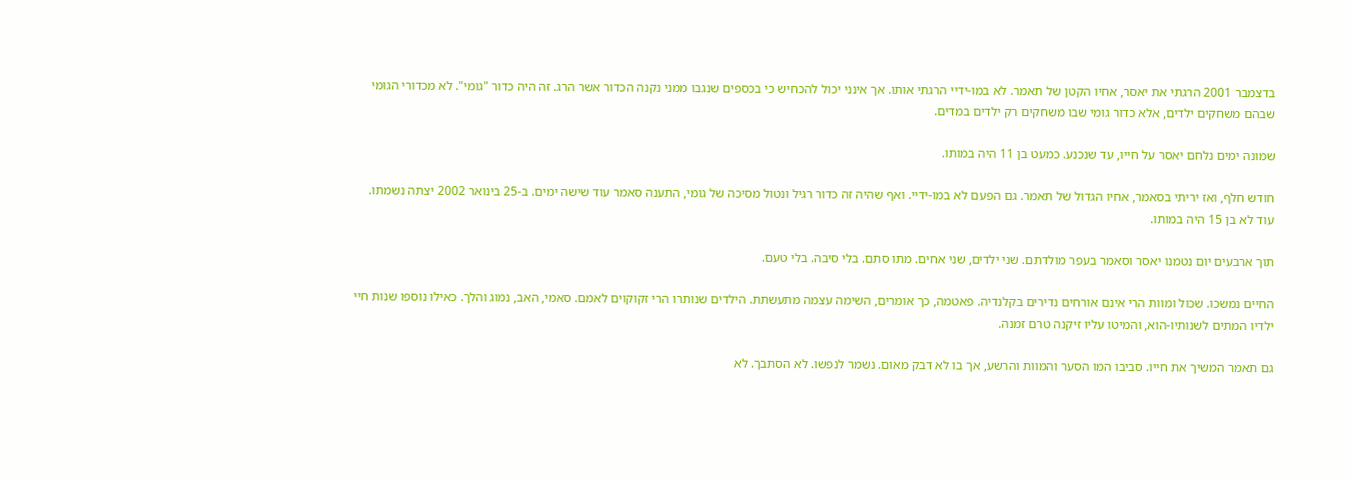בדצמבר 2001 הרגתי את יאסר, אחיו הקטן של תאמר. לא במו-ידיי הרגתי אותו. אך אינני יכול להכחיש כי בכספים שנגבו ממני נקנה הכדור אשר הרג. זה היה כדור "גומי". לא מכדורי הגומי שבהם משחקים ילדים, אלא כדור גומי שבו משחקים רק ילדים במדים.

שמונה ימים נלחם יאסר על חייו, עד שנכנע. כמעט בן 11 היה במותו.

חודש חלף, ואז יריתי בסאמר, אחיו הגדול של תאמר. גם הפעם לא במו-ידיי. ואף שהיה זה כדור רגיל ונטול מסיכה של גומי, התענה סאמר עוד שישה ימים. ב-25 בינואר 2002 יצתה נשמתו. עוד לא בן 15 היה במותו.

תוך ארבעים יום נטמנו יאסר וסאמר בעפר מולדתם. שני ילדים, שני אחים. מתו סתם. בלי סיבה. בלי טעם.

החיים נמשכו. שכול ומוות הרי אינם אורחים נדירים בקלנדיה. פאטמה, כך אומרים, השימה עצמה מתעשתת. הילדים שנותרו הרי זקוקוים לאמם. סאמי, האב, נמוג והלך. כאילו נוספו שנות חיי ילדיו המתים לשנותיו-הוא, והמיטו עליו זיקנה טרם זמנה.

גם תאמר המשיך את חייו. סביבו המו הסער והמוות והרשע, אך בו לא דבק מאום. נשמר לנפשו. לא הסתבך. לא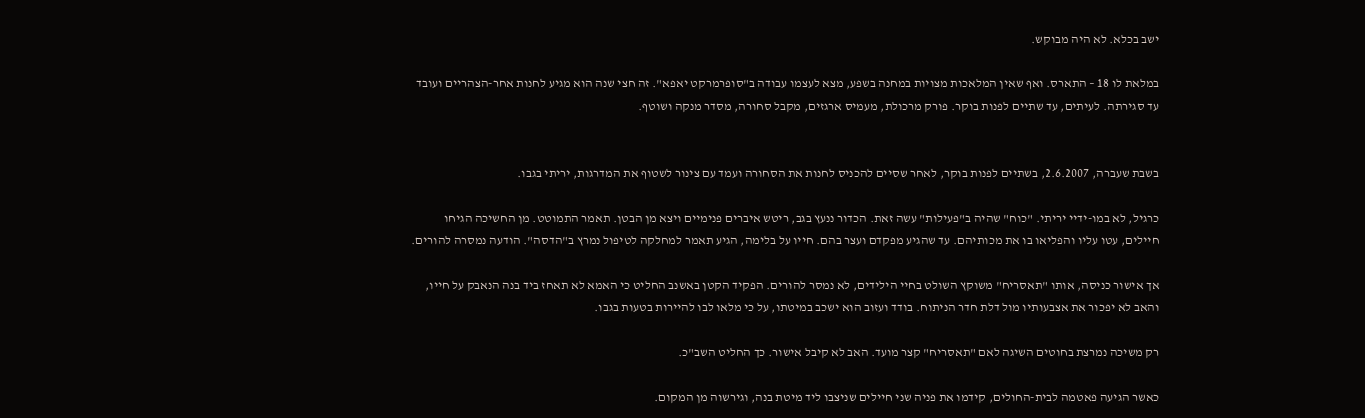ישב בכלא. לא היה מבוקש.

במלאת לו 18 – התארס. ואף שאין המלאכות מצויות במחנה בשפע, מצא לעצמו עבודה ב"סופרמרקט יאפא". זה חצי שנה הוא מגיע לחנות אחר-הצהריים ועובד עד סגירתה. לעיתים, עד שתיים לפנות בוקר. פורק מרכולת, מעמיס ארגזים, מקבל סחורה, מסדר מנקה ושוטף.


בשבת שעברה, 2.6.2007, בשתיים לפנות בוקר, לאחר שסיים להכניס לחנות את הסחורה ועמד עם צינור לשטוף את המדרגות, יריתי בגבו.

כרגיל, לא במו-ידיי יריתי. "כוח" שהיה ב"פעילות" עשה זאת. הכדור ננעץ בגב, ריטש איברים פנימיים ויצא מן הבטן. תאמר התמוטט. מן החשיכה הגיחו חיילים, עטו עליו והפליאו בו את מכותיהם. עד שהגיע מפקדם ועצר בהם. חייו על בלימה, הגיע תאמר למחלקה לטיפול נמרץ ב"הדסה". הודעה נמסרה להורים.

אך אישור כניסה, אותו "תאסריח" משוקץ השולט בחיי הילידים, לא נמסר להורים. הפקיד הקטן באשנב החליט כי האמא לא תאחז ביד בנה הנאבק על חייו, והאב לא יפכור את אצבעותיו מול דלת חדר הניתוח. בודד ועזוב הוא ישכב במיטתו, על כי מלאו לבו להיירות בטעות בגבו.

רק משיכה נמרצת בחוטים השיגה לאם "תאסריח" קצר מועד. האב לא קיבל אישור. כך החליט השב"כ.

כאשר הגיעה פאטמה לבית-החולים, קידמו את פניה שני חיילים שניצבו ליד מיטת בנה, וגירשוה מן המקום.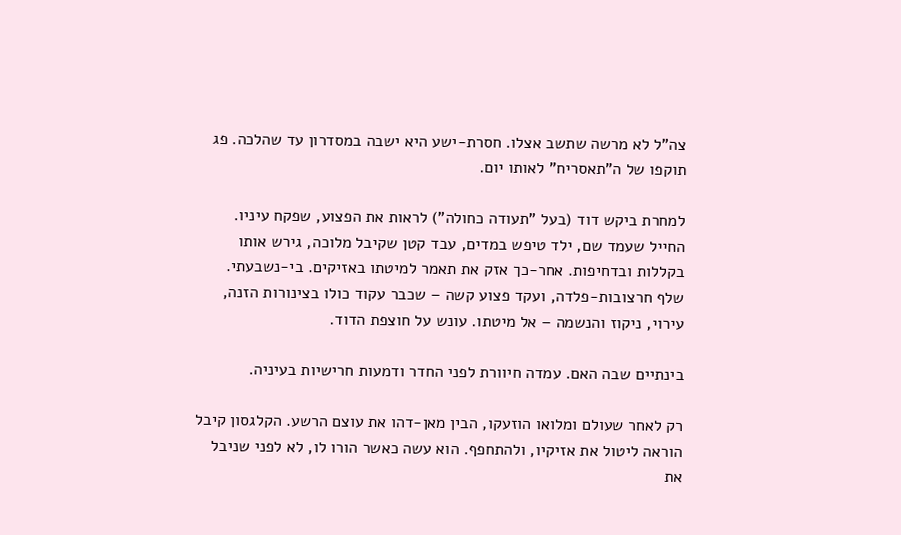צה"ל לא מרשה שתשב אצלו. חסרת-ישע היא ישבה במסדרון עד שהלכה. פג תוקפו של ה"תאסריח" לאותו יום.

למחרת ביקש דוד (בעל "תעודה כחולה") לראות את הפצוע, שפקח עיניו. החייל שעמד שם, ילד טיפש במדים, עבד קטן שקיבל מלוכה, גירש אותו בקללות ובדחיפות. אחר-כך אזק את תאמר למיטתו באזיקים. בי-נשבעתי. שלף חרצובות-פלדה, ועקד פצוע קשה – שכבר עקוד כולו בצינורות הזנה, עירוי, ניקוז והנשמה – אל מיטתו. עונש על חוצפת הדוד.

בינתיים שבה האם. עמדה חיוורת לפני החדר ודמעות חרישיות בעיניה.

רק לאחר שעולם ומלואו הוזעקו, הבין מאן-דהו את עוצם הרשע. הקלגסון קיבל הוראה ליטול את אזיקיו, ולהתחפף. הוא עשה כאשר הורו לו, לא לפני שניבל את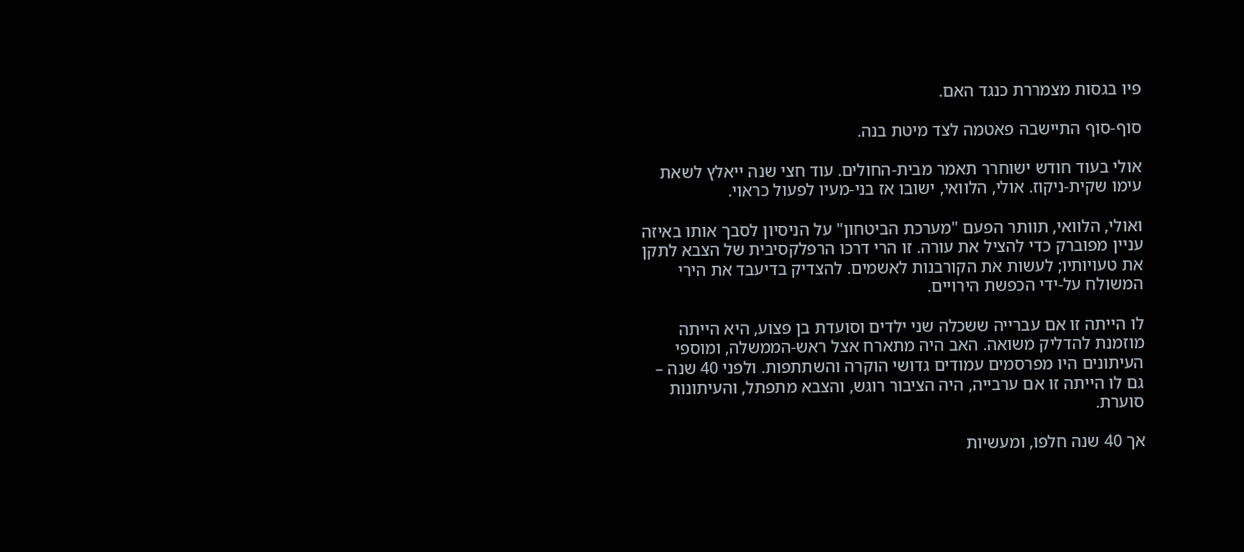פיו בגסות מצמררת כנגד האם.

סוף-סוף התיישבה פאטמה לצד מיטת בנה.

אולי בעוד חודש ישוחרר תאמר מבית-החולים. עוד חצי שנה ייאלץ לשאת עימו שקית-ניקוז. אולי, הלוואי, ישובו אז בני-מעיו לפעול כראוי.

ואולי, הלוואי, תוותר הפעם "מערכת הביטחון" על הניסיון לסבך אותו באיזה עניין מפוברק כדי להציל את עורה. זו הרי דרכו הרפלקסיבית של הצבא לתקן את טעויותיו; לעשות את הקורבנות לאשמים. להצדיק בדיעבד את הירי המשולח על-ידי הכפשת הירויים.

לו הייתה זו אם עברייה ששכלה שני ילדים וסועדת בן פצוע, היא הייתה מוזמנת להדליק משואה. האב היה מתארח אצל ראש-הממשלה, ומוספי העיתונים היו מפרסמים עמודים גדושי הוקרה והשתתפות. ולפני 40 שנה – גם לו הייתה זו אם ערבייה, היה הציבור רוגש, והצבא מתפתל, והעיתונות סוערת.

אך 40 שנה חלפו, ומעשיות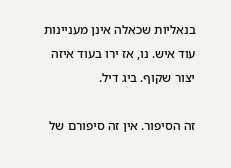בנאליות שכאלה אינן מעניינות עוד איש. נו, אז ירו בעוד איזה יצור שקוף. ביג דיל.

זה הסיפור. אין זה סיפורם של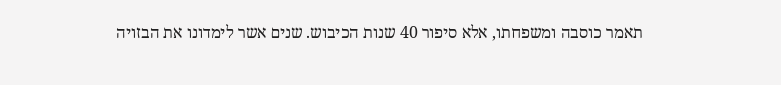תאמר כוסבה ומשפחתו, אלא סיפור 40 שנות הכיבוש. שנים אשר לימדונו את הבזויה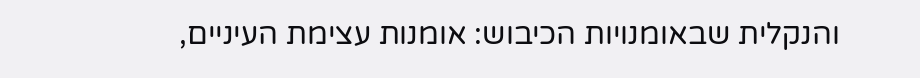והנקלית שבאומנויות הכיבוש: אומנות עצימת העיניים,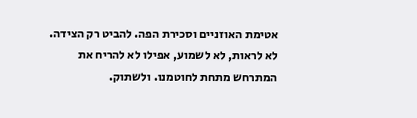אטימת האוזניים וסכירת הפה. להביט רק הצידה. לא לראות, לא לשמוע, אפילו לא להריח את המתרחש מתחת לחוטמנו. ולשתוק.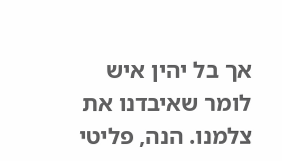אך בל יהין איש לומר שאיבדנו את צלמנו. הנה, פליטי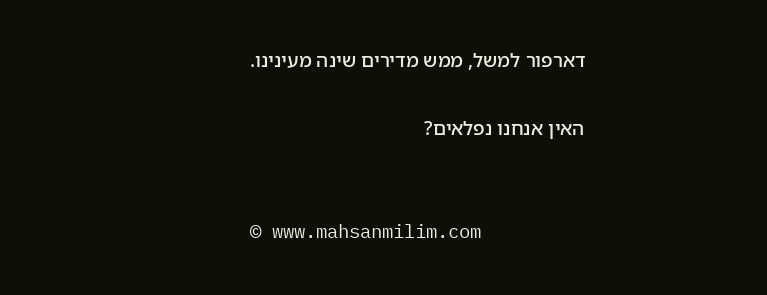דארפור למשל, ממש מדירים שינה מעינינו.

האין אנחנו נפלאים?


© www.mahsanmilim.com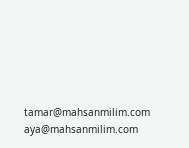tamar@mahsanmilim.com  aya@mahsanmilim.com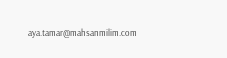aya.tamar@mahsanmilim.com